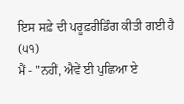ਇਸ ਸਫ਼ੇ ਦੀ ਪਰੂਫ਼ਰੀਡਿੰਗ ਕੀਤੀ ਗਈ ਹੈ
(੫੧)
ਮੈਂ - "ਨਹੀਂ, ਐਵੇਂ ਈ ਪੁਛਿਆ ਏ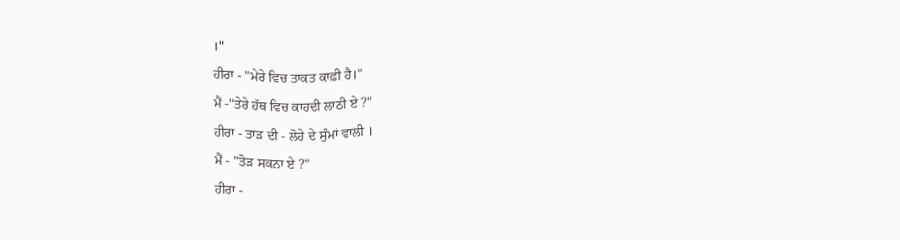।"
ਹੀਰਾ - "ਮੇਰੇ ਵਿਚ ਤਾਕਤ ਕਾਫ਼ੀ ਹੈ।"
ਮੈਂ -"ਤੇਰੇ ਹੱਥ ਵਿਚ ਕਾਹਦੀ ਲਾਠੀ ਏ ?"
ਹੀਰਾ - ਤਾੜ ਦੀ - ਲੋਹੇ ਦੇ ਸੁੰਮਾਂ ਵਾਲੀ ।
ਮੈਂ - "ਤੋੜ ਸਕਨਾ ਏ ?"
ਹੀਰਾ -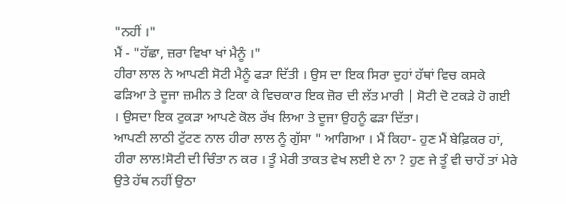"ਨਹੀਂ ।"
ਮੈਂ - "ਹੱਛਾ, ਜ਼ਰਾ ਵਿਖਾ ਖਾਂ ਮੈਨੂੰ ।"
ਹੀਰਾ ਲਾਲ ਨੇ ਆਪਣੀ ਸੋਟੀ ਮੈਨੂੰ ਫੜਾ ਦਿੱਤੀ । ਉਸ ਦਾ ਇਕ ਸਿਰਾ ਦੁਹਾਂ ਹੱਥਾਂ ਵਿਚ ਕਸਕੇ ਫੜਿਆ ਤੇ ਦੂਜਾ ਜ਼ਮੀਨ ਤੇ ਟਿਕਾ ਕੇ ਵਿਚਕਾਰ ਇਕ ਜ਼ੋਰ ਦੀ ਲੱਤ ਮਾਰੀ | ਸੋਟੀ ਦੋ ਟਕੜੇ ਹੋ ਗਈ । ਉਸਦਾ ਇਕ ਟੁਕੜਾ ਆਪਣੇ ਕੋਲ ਰੱਖ ਲਿਆ ਤੇ ਦੂਜਾ ਉਹਨੂੰ ਫੜਾ ਦਿੱਤਾ।
ਆਪਣੀ ਲਾਠੀ ਟੁੱਟਣ ਨਾਲ ਹੀਰਾ ਲਾਲ ਨੂੰ ਗੁੱਸਾ " ਆਗਿਆ । ਮੈਂ ਕਿਹਾ- ਹੁਣ ਮੈਂ ਬੇਫ਼ਿਕਰ ਹਾਂ, ਹੀਰਾ ਲਾਲ!ਸੋਟੀ ਦੀ ਚਿੰਤਾ ਨ ਕਰ । ਤੂੰ ਮੇਰੀ ਤਾਕਤ ਵੇਖ ਲਈ ਏ ਨਾ ? ਹੁਣ ਜੇ ਤੂੰ ਵੀ ਚਾਹੇਂ ਤਾਂ ਮੇਰੇ ਉਤੇ ਹੱਥ ਨਹੀਂ ਉਠਾ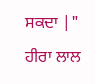ਸਕਦਾ |"
ਹੀਰਾ ਲਾਲ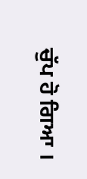ਚੁੱਪ ਹੋ ਗਿਆ ।